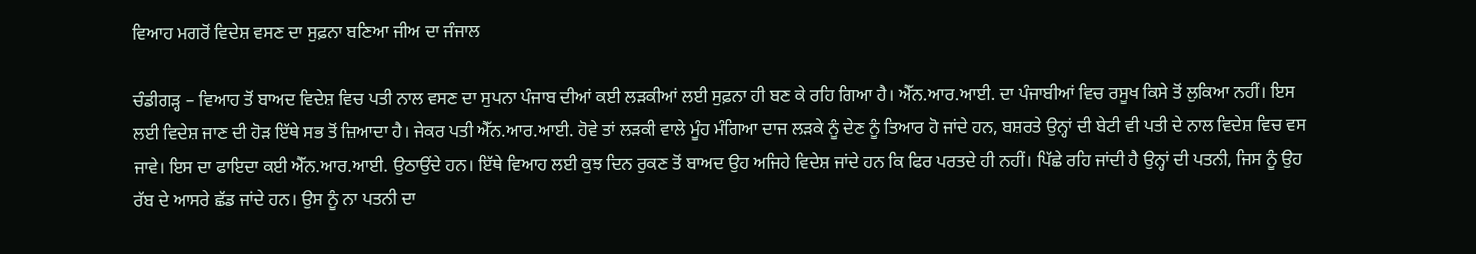ਵਿਆਹ ਮਗਰੋਂ ਵਿਦੇਸ਼ ਵਸਣ ਦਾ ਸੁਫ਼ਨਾ ਬਣਿਆ ਜੀਅ ਦਾ ਜੰਜਾਲ

ਚੰਡੀਗੜ੍ਹ – ਵਿਆਹ ਤੋਂ ਬਾਅਦ ਵਿਦੇਸ਼ ਵਿਚ ਪਤੀ ਨਾਲ ਵਸਣ ਦਾ ਸੁਪਨਾ ਪੰਜਾਬ ਦੀਆਂ ਕਈ ਲੜਕੀਆਂ ਲਈ ਸੁਫ਼ਨਾ ਹੀ ਬਣ ਕੇ ਰਹਿ ਗਿਆ ਹੈ। ਐੱਨ.ਆਰ.ਆਈ. ਦਾ ਪੰਜਾਬੀਆਂ ਵਿਚ ਰਸੂਖ ਕਿਸੇ ਤੋਂ ਲੁਕਿਆ ਨਹੀਂ। ਇਸ ਲਈ ਵਿਦੇਸ਼ ਜਾਣ ਦੀ ਹੋੜ ਇੱਥੇ ਸਭ ਤੋਂ ਜ਼ਿਆਦਾ ਹੈ। ਜੇਕਰ ਪਤੀ ਐੱਨ.ਆਰ.ਆਈ. ਹੋਵੇ ਤਾਂ ਲੜਕੀ ਵਾਲੇ ਮੂੰਹ ਮੰਗਿਆ ਦਾਜ ਲੜਕੇ ਨੂੰ ਦੇਣ ਨੂੰ ਤਿਆਰ ਹੋ ਜਾਂਦੇ ਹਨ, ਬਸ਼ਰਤੇ ਉਨ੍ਹਾਂ ਦੀ ਬੇਟੀ ਵੀ ਪਤੀ ਦੇ ਨਾਲ ਵਿਦੇਸ਼ ਵਿਚ ਵਸ ਜਾਵੇ। ਇਸ ਦਾ ਫਾਇਦਾ ਕਈ ਐੱਨ.ਆਰ.ਆਈ. ਉਠਾਉਂਦੇ ਹਨ। ਇੱਥੇ ਵਿਆਹ ਲਈ ਕੁਝ ਦਿਨ ਰੁਕਣ ਤੋਂ ਬਾਅਦ ਉਹ ਅਜਿਹੇ ਵਿਦੇਸ਼ ਜਾਂਦੇ ਹਨ ਕਿ ਫਿਰ ਪਰਤਦੇ ਹੀ ਨਹੀਂ। ਪਿੱਛੇ ਰਹਿ ਜਾਂਦੀ ਹੈ ਉਨ੍ਹਾਂ ਦੀ ਪਤਨੀ, ਜਿਸ ਨੂੰ ਉਹ ਰੱਬ ਦੇ ਆਸਰੇ ਛੱਡ ਜਾਂਦੇ ਹਨ। ਉਸ ਨੂੰ ਨਾ ਪਤਨੀ ਦਾ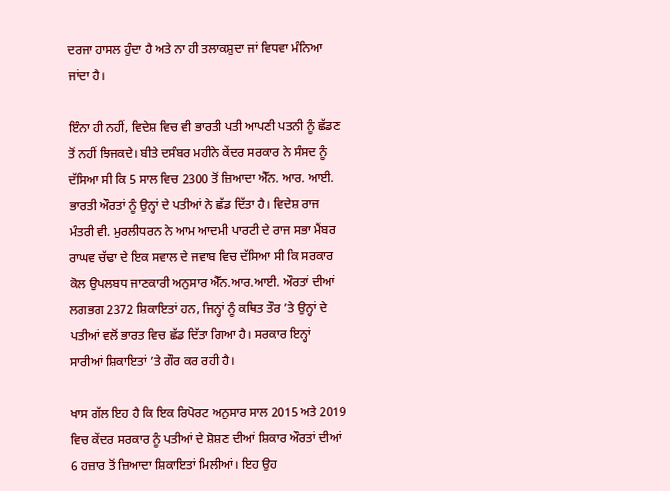ਦਰਜਾ ਹਾਸਲ ਹੁੰਦਾ ਹੈ ਅਤੇ ਨਾ ਹੀ ਤਲਾਕਸ਼ੁਦਾ ਜਾਂ ਵਿਧਵਾ ਮੰਨਿਆ ਜਾਂਦਾ ਹੈ।

ਇੰਨਾ ਹੀ ਨਹੀਂ, ਵਿਦੇਸ਼ ਵਿਚ ਵੀ ਭਾਰਤੀ ਪਤੀ ਆਪਣੀ ਪਤਨੀ ਨੂੰ ਛੱਡਣ ਤੋਂ ਨਹੀਂ ਝਿਜਕਦੇ। ਬੀਤੇ ਦਸੰਬਰ ਮਹੀਨੇ ਕੇਂਦਰ ਸਰਕਾਰ ਨੇ ਸੰਸਦ ਨੂੰ ਦੱਸਿਆ ਸੀ ਕਿ 5 ਸਾਲ ਵਿਚ 2300 ਤੋਂ ਜ਼ਿਆਦਾ ਐੱਨ. ਆਰ. ਆਈ. ਭਾਰਤੀ ਔਰਤਾਂ ਨੂੰ ਉਨ੍ਹਾਂ ਦੇ ਪਤੀਆਂ ਨੇ ਛੱਡ ਦਿੱਤਾ ਹੈ। ਵਿਦੇਸ਼ ਰਾਜ ਮੰਤਰੀ ਵੀ. ਮੁਰਲੀਧਰਨ ਨੇ ਆਮ ਆਦਮੀ ਪਾਰਟੀ ਦੇ ਰਾਜ ਸਭਾ ਮੈਂਬਰ ਰਾਘਵ ਚੱਢਾ ਦੇ ਇਕ ਸਵਾਲ ਦੇ ਜਵਾਬ ਵਿਚ ਦੱਸਿਆ ਸੀ ਕਿ ਸਰਕਾਰ ਕੋਲ ਉਪਲਬਧ ਜਾਣਕਾਰੀ ਅਨੁਸਾਰ ਐੱਨ.ਆਰ.ਆਈ. ਔਰਤਾਂ ਦੀਆਂ ਲਗਭਗ 2372 ਸ਼ਿਕਾਇਤਾਂ ਹਨ, ਜਿਨ੍ਹਾਂ ਨੂੰ ਕਥਿਤ ਤੌਰ ’ਤੇ ਉਨ੍ਹਾਂ ਦੇ ਪਤੀਆਂ ਵਲੋਂ ਭਾਰਤ ਵਿਚ ਛੱਡ ਦਿੱਤਾ ਗਿਆ ਹੈ। ਸਰਕਾਰ ਇਨ੍ਹਾਂ ਸਾਰੀਆਂ ਸ਼ਿਕਾਇਤਾਂ ’ਤੇ ਗੌਰ ਕਰ ਰਹੀ ਹੈ।

ਖਾਸ ਗੱਲ ਇਹ ਹੈ ਕਿ ਇਕ ਰਿਪੋਰਟ ਅਨੁਸਾਰ ਸਾਲ 2015 ਅਤੇ 2019 ਵਿਚ ਕੇਂਦਰ ਸਰਕਾਰ ਨੂੰ ਪਤੀਆਂ ਦੇ ਸ਼ੋਸ਼ਣ ਦੀਆਂ ਸ਼ਿਕਾਰ ਔਰਤਾਂ ਦੀਆਂ 6 ਹਜ਼ਾਰ ਤੋਂ ਜ਼ਿਆਦਾ ਸ਼ਿਕਾਇਤਾਂ ਮਿਲੀਆਂ। ਇਹ ਉਹ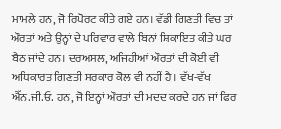ਮਾਮਲੇ ਹਨ, ਜੋ ਰਿਪੋਰਟ ਕੀਤੇ ਗਏ ਹਨ। ਵੱਡੀ ਗਿਣਤੀ ਵਿਚ ਤਾਂ ਔਰਤਾਂ ਅਤੇ ਉਨ੍ਹਾਂ ਦੇ ਪਰਿਵਾਰ ਵਾਲੇ ਬਿਨਾਂ ਸ਼ਿਕਾਇਤ ਕੀਤੇ ਘਰ ਬੈਠ ਜਾਂਦੇ ਹਨ। ਦਰਅਸਲ, ਅਜਿਹੀਆਂ ਔਰਤਾਂ ਦੀ ਕੋਈ ਵੀ ਅਧਿਕਾਰਤ ਗਿਣਤੀ ਸਰਕਾਰ ਕੋਲ ਵੀ ਨਹੀਂ ਹੈ। ਵੱਖ-ਵੱਖ ਐੱਨ.ਜੀ.ਓ. ਹਨ, ਜੋ ਇਨ੍ਹਾਂ ਔਰਤਾਂ ਦੀ ਮਦਦ ਕਰਦੇ ਹਨ ਜਾਂ ਫਿਰ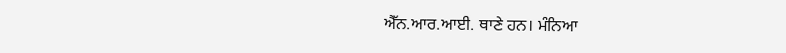ਐੱਨ.ਆਰ.ਆਈ. ਥਾਣੇ ਹਨ। ਮੰਨਿਆ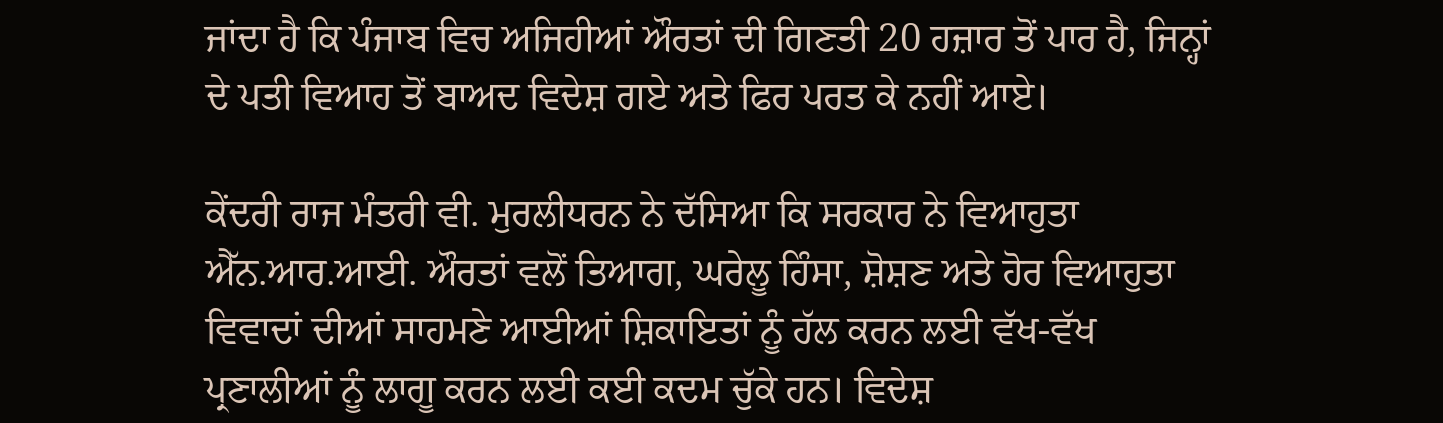ਜਾਂਦਾ ਹੈ ਕਿ ਪੰਜਾਬ ਵਿਚ ਅਜਿਹੀਆਂ ਔਰਤਾਂ ਦੀ ਗਿਣਤੀ 20 ਹਜ਼ਾਰ ਤੋਂ ਪਾਰ ਹੈ, ਜਿਨ੍ਹਾਂ ਦੇ ਪਤੀ ਵਿਆਹ ਤੋਂ ਬਾਅਦ ਵਿਦੇਸ਼ ਗਏ ਅਤੇ ਫਿਰ ਪਰਤ ਕੇ ਨਹੀਂ ਆਏ।

ਕੇਂਦਰੀ ਰਾਜ ਮੰਤਰੀ ਵੀ. ਮੁਰਲੀਧਰਨ ਨੇ ਦੱਸਿਆ ਕਿ ਸਰਕਾਰ ਨੇ ਵਿਆਹੁਤਾ ਐੱਨ.ਆਰ.ਆਈ. ਔਰਤਾਂ ਵਲੋਂ ਤਿਆਗ, ਘਰੇਲੂ ਹਿੰਸਾ, ਸ਼ੋਸ਼ਣ ਅਤੇ ਹੋਰ ਵਿਆਹੁਤਾ ਵਿਵਾਦਾਂ ਦੀਆਂ ਸਾਹਮਣੇ ਆਈਆਂ ਸ਼ਿਕਾਇਤਾਂ ਨੂੰ ਹੱਲ ਕਰਨ ਲਈ ਵੱਖ-ਵੱਖ ਪ੍ਰਣਾਲੀਆਂ ਨੂੰ ਲਾਗੂ ਕਰਨ ਲਈ ਕਈ ਕਦਮ ਚੁੱਕੇ ਹਨ। ਵਿਦੇਸ਼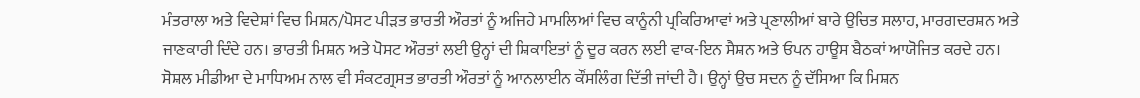ਮੰਤਰਾਲਾ ਅਤੇ ਵਿਦੇਸ਼ਾਂ ਵਿਚ ਮਿਸ਼ਨ/ਪੋਸਟ ਪੀੜਤ ਭਾਰਤੀ ਔਰਤਾਂ ਨੂੰ ਅਜਿਹੇ ਮਾਮਲਿਆਂ ਵਿਚ ਕਾਨੂੰਨੀ ਪ੍ਰਕਿਰਿਆਵਾਂ ਅਤੇ ਪ੍ਰਣਾਲੀਆਂ ਬਾਰੇ ਉਚਿਤ ਸਲਾਹ, ਮਾਰਗਦਰਸ਼ਨ ਅਤੇ ਜਾਣਕਾਰੀ ਦਿੰਦੇ ਹਨ। ਭਾਰਤੀ ਮਿਸ਼ਨ ਅਤੇ ਪੋਸਟ ਔਰਤਾਂ ਲਈ ਉਨ੍ਹਾਂ ਦੀ ਸ਼ਿਕਾਇਤਾਂ ਨੂੰ ਦੂਰ ਕਰਨ ਲਈ ਵਾਕ-ਇਨ ਸੈਸ਼ਨ ਅਤੇ ਓਪਨ ਹਾਊਸ ਬੈਠਕਾਂ ਆਯੋਜਿਤ ਕਰਦੇ ਹਨ। ਸੋਸ਼ਲ ਮੀਡੀਆ ਦੇ ਮਾਧਿਅਮ ਨਾਲ ਵੀ ਸੰਕਟਗ੍ਰਸਤ ਭਾਰਤੀ ਔਰਤਾਂ ਨੂੰ ਆਨਲਾਈਨ ਕੌਂਸਲਿੰਗ ਦਿੱਤੀ ਜਾਂਦੀ ਹੈ। ਉਨ੍ਹਾਂ ਉਚ ਸਦਨ ਨੂੰ ਦੱਸਿਆ ਕਿ ਮਿਸ਼ਨ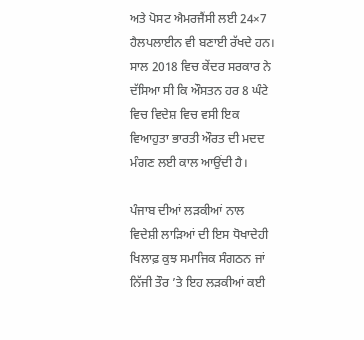ਅਤੇ ਪੋਸਟ ਐਮਰਜੈਂਸੀ ਲਈ 24×7 ਹੈਲਪਲਾਈਨ ਵੀ ਬਣਾਈ ਰੱਖਦੇ ਹਨ। ਸਾਲ 2018 ਵਿਚ ਕੇਂਦਰ ਸਰਕਾਰ ਨੇ ਦੱਸਿਆ ਸੀ ਕਿ ਔਸਤਨ ਹਰ 8 ਘੰਟੇ ਵਿਚ ਵਿਦੇਸ਼ ਵਿਚ ਵਸੀ ਇਕ ਵਿਆਹੁਤਾ ਭਾਰਤੀ ਔਰਤ ਦੀ ਮਦਦ ਮੰਗਣ ਲਈ ਕਾਲ ਆਉਂਦੀ ਹੈ।

ਪੰਜਾਬ ਦੀਆਂ ਲੜਕੀਆਂ ਨਾਲ ਵਿਦੇਸ਼ੀ ਲਾੜਿਆਂ ਦੀ ਇਸ ਧੋਖਾਦੇਹੀ ਖਿਲਾਫ਼ ਕੁਝ ਸਮਾਜਿਕ ਸੰਗਠਨ ਜਾਂ ਨਿੱਜੀ ਤੌਰ ’ਤੇ ਇਹ ਲੜਕੀਆਂ ਕਈ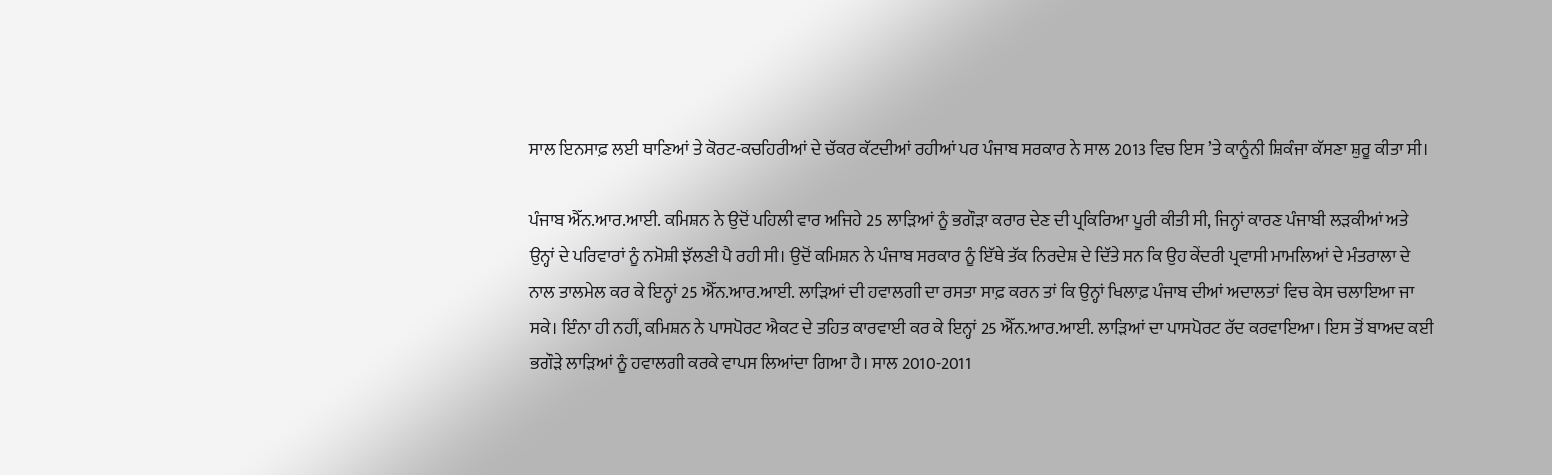ਸਾਲ ਇਨਸਾਫ਼ ਲਈ ਥਾਣਿਆਂ ਤੇ ਕੋਰਟ-ਕਚਹਿਰੀਆਂ ਦੇ ਚੱਕਰ ਕੱਟਦੀਆਂ ਰਹੀਆਂ ਪਰ ਪੰਜਾਬ ਸਰਕਾਰ ਨੇ ਸਾਲ 2013 ਵਿਚ ਇਸ ’ਤੇ ਕਾਨੂੰਨੀ ਸ਼ਿਕੰਜਾ ਕੱਸਣਾ ਸ਼ੁਰੂ ਕੀਤਾ ਸੀ।

ਪੰਜਾਬ ਐੱਨ.ਆਰ.ਆਈ. ਕਮਿਸ਼ਨ ਨੇ ਉਦੋਂ ਪਹਿਲੀ ਵਾਰ ਅਜਿਹੇ 25 ਲਾੜਿਆਂ ਨੂੰ ਭਗੌੜਾ ਕਰਾਰ ਦੇਣ ਦੀ ਪ੍ਰਕਿਰਿਆ ਪੂਰੀ ਕੀਤੀ ਸੀ, ਜਿਨ੍ਹਾਂ ਕਾਰਣ ਪੰਜਾਬੀ ਲੜਕੀਆਂ ਅਤੇ ਉਨ੍ਹਾਂ ਦੇ ਪਰਿਵਾਰਾਂ ਨੂੰ ਨਮੋਸ਼ੀ ਝੱਲਣੀ ਪੈ ਰਹੀ ਸੀ। ਉਦੋਂ ਕਮਿਸ਼ਨ ਨੇ ਪੰਜਾਬ ਸਰਕਾਰ ਨੂੰ ਇੱਥੇ ਤੱਕ ਨਿਰਦੇਸ਼ ਦੇ ਦਿੱਤੇ ਸਨ ਕਿ ਉਹ ਕੇਂਦਰੀ ਪ੍ਰਵਾਸੀ ਮਾਮਲਿਆਂ ਦੇ ਮੰਤਰਾਲਾ ਦੇ ਨਾਲ ਤਾਲਮੇਲ ਕਰ ਕੇ ਇਨ੍ਹਾਂ 25 ਐੱਨ.ਆਰ.ਆਈ. ਲਾੜਿਆਂ ਦੀ ਹਵਾਲਗੀ ਦਾ ਰਸਤਾ ਸਾਫ਼ ਕਰਨ ਤਾਂ ਕਿ ਉਨ੍ਹਾਂ ਖਿਲਾਫ਼ ਪੰਜਾਬ ਦੀਆਂ ਅਦਾਲਤਾਂ ਵਿਚ ਕੇਸ ਚਲਾਇਆ ਜਾ ਸਕੇ। ਇੰਨਾ ਹੀ ਨਹੀਂ, ਕਮਿਸ਼ਨ ਨੇ ਪਾਸਪੋਰਟ ਐਕਟ ਦੇ ਤਹਿਤ ਕਾਰਵਾਈ ਕਰ ਕੇ ਇਨ੍ਹਾਂ 25 ਐੱਨ.ਆਰ.ਆਈ. ਲਾੜਿਆਂ ਦਾ ਪਾਸਪੋਰਟ ਰੱਦ ਕਰਵਾਇਆ। ਇਸ ਤੋਂ ਬਾਅਦ ਕਈ ਭਗੌੜੇ ਲਾੜਿਆਂ ਨੂੰ ਹਵਾਲਗੀ ਕਰਕੇ ਵਾਪਸ ਲਿਆਂਦਾ ਗਿਆ ਹੈ। ਸਾਲ 2010-2011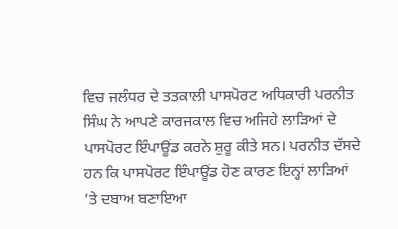ਵਿਚ ਜਲੰਧਰ ਦੇ ਤਤਕਾਲੀ ਪਾਸਪੋਰਟ ਅਧਿਕਾਰੀ ਪਰਨੀਤ ਸਿੰਘ ਨੇ ਆਪਣੇ ਕਾਰਜਕਾਲ ਵਿਚ ਅਜਿਹੇ ਲਾੜਿਆਂ ਦੇ ਪਾਸਪੋਰਟ ਇੰਪਾਊਂਡ ਕਰਨੇ ਸ਼ੁਰੂ ਕੀਤੇ ਸਨ। ਪਰਨੀਤ ਦੱਸਦੇ ਹਨ ਕਿ ਪਾਸਪੋਰਟ ਇੰਪਾਊਂਡ ਹੋਣ ਕਾਰਣ ਇਨ੍ਹਾਂ ਲਾੜਿਆਂ ’ਤੇ ਦਬਾਅ ਬਣਾਇਆ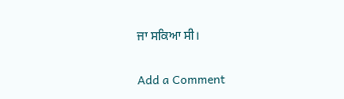ਜਾ ਸਕਿਆ ਸੀ।

Add a Comment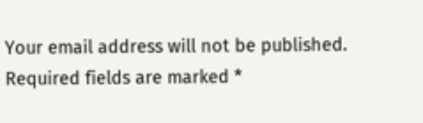Your email address will not be published. Required fields are marked *